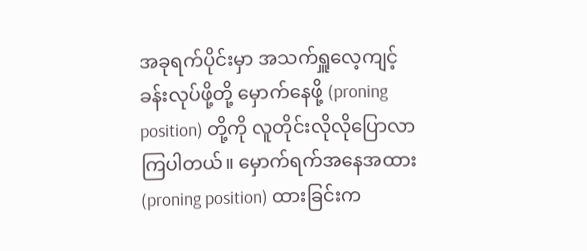အခုရက်ပိုင်းမှာ အသက်ရှူလေ့ကျင့်ခန်းလုပ်ဖို့တို့ မှောက်နေဖို့ (proning position) တို့ကို လူတိုင်းလိုလိုပြောလာကြပါတယ်။ မှောက်ရက်အနေအထား (proning position) ထားခြင်းက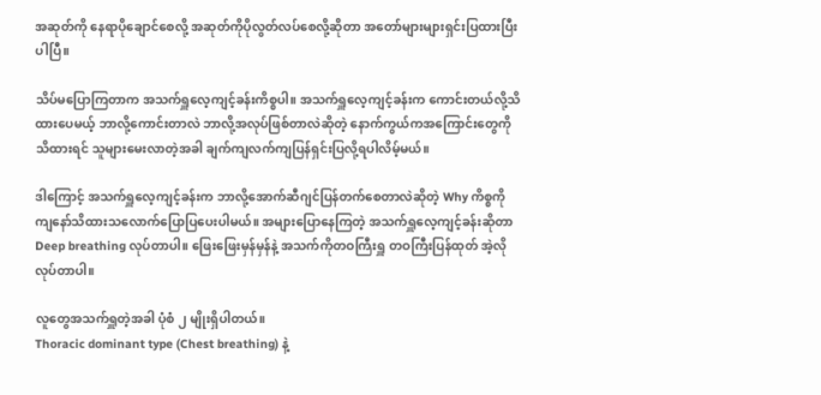အဆုတ်ကို နေရာပိုချောင်စေလို့ အဆုတ်ကိုပိုလွတ်လပ်စေလို့ဆိုတာ အတော်များများရှင်းပြထားပြီးပါပြီ။

သိပ်မပြောကြတာက အသက်ရှူလေ့ကျင့်ခန်းကိစ္စပါ။ အသက်ရှူလေ့ကျင့်ခန်းက ကောင်းတယ်လို့သိထားပေမယ့် ဘာလို့ကောင်းတာလဲ ဘာလို့အလုပ်ဖြစ်တာလဲဆိုတဲ့ နောက်ကွယ်ကအကြောင်းတွေကိုသိထားရင် သူများမေးလာတဲ့အခါ ချက်ကျလက်ကျပြန်ရှင်းပြလို့ရပါလိမ့်မယ်။

ဒါကြောင့် အသက်ရှူလေ့ကျင့်ခန်းက ဘာလို့အောက်ဆီဂျင်ပြန်တက်စေတာလဲဆိုတဲ့ Why ကိစ္စကို ကျနော်သိထားသလောက်ပြောပြပေးပါမယ်။ အများပြောနေကြတဲ့ အသက်ရှူလေ့ကျင့်ခန်းဆိုတာ Deep breathing လုပ်တာပါ။ ဖြေးဖြေးမှန်မှန်နဲ့ အသက်ကိုတဝကြီးရှူ တဝကြီးပြန်ထုတ် အဲ့လိုလုပ်တာပါ။

လူတွေအသက်ရှူတဲ့အခါ ပုံစံ ၂ မျိုးရှိပါတယ်။
Thoracic dominant type (Chest breathing) နဲ့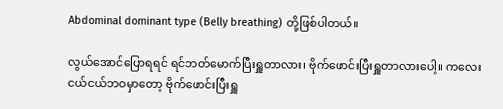Abdominal dominant type (Belly breathing) တို့ဖြစ်ပါတယ်။

လွယ်အောင်ပြောရရင် ရင်ဘတ်မောက်ပြီးရှူတာလား၊ ဗိုက်ဖောင်းပြီးရှူတာလားပေါ့။ ကလေးငယ်ငယ်ဘဝမှာတော့ ဗိုက်ဖောင်းပြီးရှူ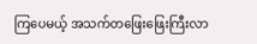ကြပေမယ့် အသက်တဖြေးဖြေးကြီးလာ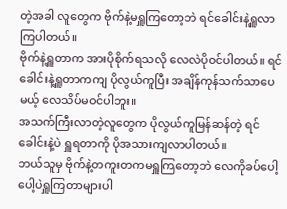တဲ့အခါ လူတွေက ဗိုက်နဲ့မရှူကြတော့ဘဲ ရင်ခေါင်းနဲ့ရှူလာကြပါတယ်။
ဗိုက်နဲ့ရှူတာက အားပိုစိုက်ရသလို လေလဲပိုဝင်ပါတယ်။ ရင်ခေါင်းနဲ့ရှူတာကကျ ပိုလွယ်ကူပြီး အချိန်ကုန်သက်သာပေမယ့် လေသိပ်မဝင်ပါဘူး။
အသက်ကြီးလာတဲ့လူတွေက ပိုလွယ်ကူမြန်ဆန်တဲ့ ရင်ခေါင်းနဲ့ပဲ ရှူရတာကို ပိုအသားကျလာပါတယ်။
ဘယ်သူမှ ဗိုက်နဲ့တကူးတကမရှူကြတော့ဘဲ လေကိုခပ်ပေါ့ပေါ့ပဲရှူကြတာများပါ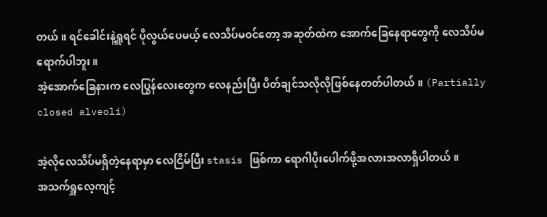တယ်။ ရင်ခေါင်းနဲ့ရှူရင် ပိုလွယ်ပေမယ့် လေသိပ်မဝင်တော့ အဆုတ်ထဲက အောက်ခြေနေရာတွေကို လေသိပ်မရောက်ပါဘူး။
အဲ့အောက်ခြေနားက လေပြွန်လေးတွေက လေနည်းပြီး ပိတ်ချင်သလိုလိုဖြစ်နေတတ်ပါတယ်။ (Partially closed alveoli)

အဲ့လိုလေသိပ်မရှိတဲ့နေရာမှာ လေငြိမ်ပြီး stasis ဖြစ်ကာ ရောဂါပိုးပေါက်ဖို့အလားအလာရှိပါတယ်။
အသက်ရှူလေ့ကျင့်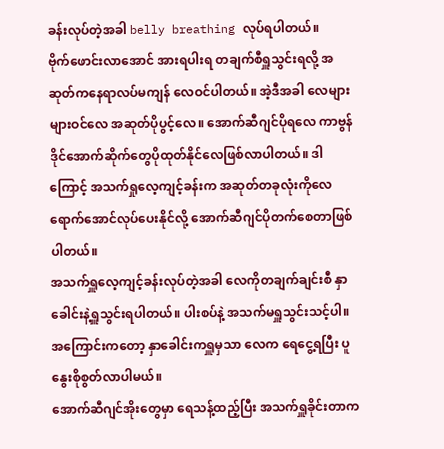ခန်းလုပ်တဲ့အခါ belly breathing လုပ်ရပါတယ်။
ဗိုက်ဖောင်းလာအောင် အားရပါးရ တချက်စီရှူသွင်းရလို့ အဆုတ်ကနေရာလပ်မကျန် လေဝင်ပါတယ်။ အဲ့ဒီအခါ လေများများဝင်လေ အဆုတ်ပိုပွင့်လေ။ အောက်ဆီဂျင်ပိုရလေ ကာဗွန်ဒိုင်အောက်ဆိုက်တွေပိုထုတ်နိုင်လေဖြစ်လာပါတယ်။ ဒါကြောင့် အသက်ရှုလေ့ကျင့်ခန်းက အဆုတ်တခုလုံးကိုလေရောက်အောင်လုပ်ပေးနိုင်လို့ အောက်ဆီဂျင်ပိုတက်စေတာဖြစ်ပါတယ်။
အသက်ရှူလေ့ကျင့်ခန်းလုပ်တဲ့အခါ လေကိုတချက်ချင်းစီ နှာခေါင်းနဲ့ရှူသွင်းရပါတယ်။ ပါးစပ်နဲ့ အသက်မရှူသွင်းသင့်ပါ။ အကြောင်းကတော့ နှာခေါင်းကရှူမှသာ လေက ရေငွေ့ရပြီး ပူနွေးစိုစွတ်လာပါမယ်။
အောက်ဆီဂျင်အိုးတွေမှာ ရေသန့်ထည့်ပြီး အသက်ရှူခိုင်းတာက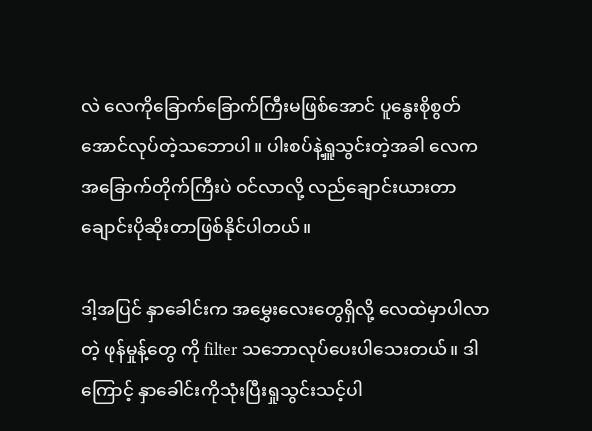လဲ လေကိုခြောက်ခြောက်ကြီးမဖြစ်အောင် ပူနွေးစိုစွတ်အောင်လုပ်တဲ့သဘောပါ။ ပါးစပ်နဲ့ရှူသွင်းတဲ့အခါ လေကအခြောက်တိုက်ကြီးပဲ ဝင်လာလို့ လည်ချောင်းယားတာ ချောင်းပိုဆိုးတာဖြစ်နိုင်ပါတယ်။

ဒါ့အပြင် နှာခေါင်းက အမွှေးလေးတွေရှိလို့ လေထဲမှာပါလာတဲ့ ဖုန်မှုန့်တွေ ကို filter သဘောလုပ်ပေးပါသေးတယ်။ ဒါကြောင့် နှာခေါင်းကိုသုံးပြီးရှုသွင်းသင့်ပါ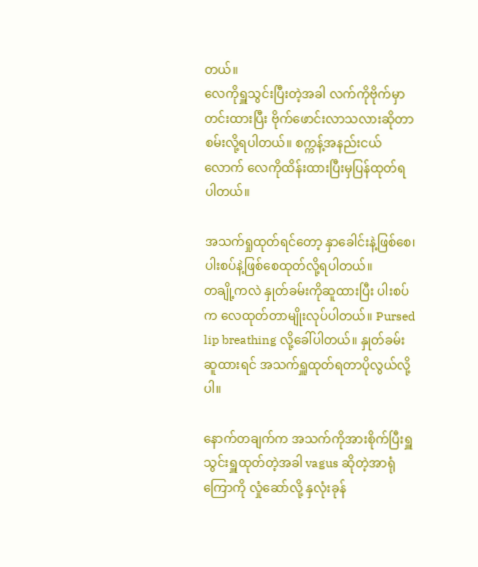တယ်။
လေကိုရှူသွင်းပြီးတဲ့အခါ လက်ကိုဗိုက်မှာတင်းထားပြီး ဗိုက်ဖောင်းလာသလားဆိုတာ စမ်းလို့ရပါတယ်။ စက္ကန့်အနည်းငယ်လောက် လေကိုထိန်းထားပြီးမှပြန်ထုတ်ရပါတယ်။

အသက်ရှုထုတ်ရင်တော့ နှာခေါင်းနဲ့ဖြစ်စေ၊ ပါးစပ်နဲ့ဖြစ်စေထုတ်လို့ရပါတယ်။
တချို့ကလဲ နှုတ်ခမ်းကိုဆူထားပြီး ပါးစပ်က လေထုတ်တာမျိုးလုပ်ပါတယ်။ Pursed lip breathing လို့ခေါ်ပါတယ်။ နှုတ်ခမ်းဆူထားရင် အသက်ရှူထုတ်ရတာပိုလွယ်လို့ပါ။

နောက်တချက်က အသက်ကိုအားစိုက်ပြီးရှူသွင်းရှူထုတ်တဲ့အခါ vagus ဆိုတဲ့အာရုံကြောကို လှုံဆော်လို့ နှလုံးခုန်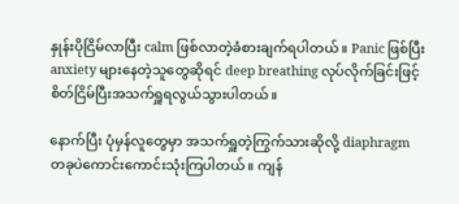နှုန်းပိုငြိမ်လာပြီး calm ဖြစ်လာတဲ့ခံစားချက်ရပါတယ်။ Panic ဖြစ်ပြီး anxiety များနေတဲ့သူတွေဆိုရင် deep breathing လုပ်လိုက်ခြင်းဖြင့် စိတ်ငြိမ်ပြီးအသက်ရှူရလွယ်သွားပါတယ်။

နောက်ပြီး ပုံမှန်လူတွေမှာ အသက်ရှူတဲ့ကြွက်သားဆိုလို့ diaphragm တခုပဲကောင်းကောင်းသုံးကြပါတယ်။ ကျန်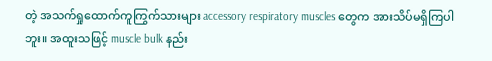တဲ့ အသက်ရှုထောက်ကူကြွက်သားများ accessory respiratory muscles တွေက အားသိပ်မရှိကြပါဘူး။ အထူးသဖြင့် muscle bulk နည်း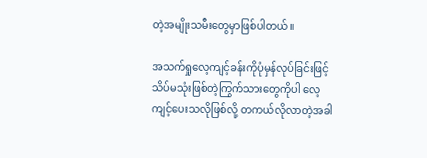တဲ့အမျိုးသမီးတွေမှာဖြစ်ပါတယ်။

အသက်ရှုလေ့ကျင့်ခန်းကိုပုံမှန်လုပ်ခြင်းဖြင့် သိပ်မသုံးဖြစ်တဲ့ကြွက်သားတွေကိုပါ လေ့ကျင့်ပေးသလိုဖြစ်လို့ တကယ်လိုလာတဲ့အခါ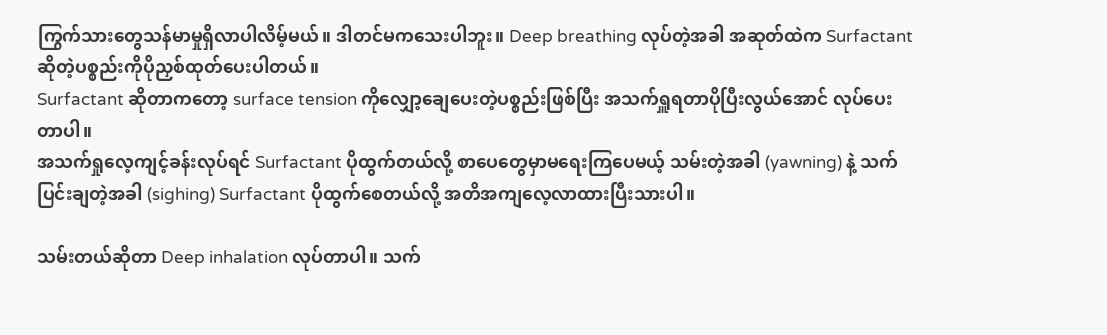ကြွက်သားတွေသန်မာမှုရှိလာပါလိမ့်မယ်။ ဒါတင်မကသေးပါဘူး။ Deep breathing လုပ်တဲ့အခါ အဆုတ်ထဲက Surfactant ဆိုတဲ့ပစ္စည်းကိုပိုညှစ်ထုတ်ပေးပါတယ်။
Surfactant ဆိုတာကတော့ surface tension ကိုလျှော့ချေပေးတဲ့ပစ္စည်းဖြစ်ပြီး အသက်ရှူရတာပိုပြီးလွယ်အောင် လုပ်ပေးတာပါ။
အသက်ရှုလေ့ကျင့်ခန်းလုပ်ရင် Surfactant ပိုထွက်တယ်လို့ စာပေတွေမှာမရေးကြပေမယ့် သမ်းတဲ့အခါ (yawning) နဲ့ သက်ပြင်းချတဲ့အခါ (sighing) Surfactant ပိုထွက်စေတယ်လို့ အတိအကျလေ့လာထားပြီးသားပါ။

သမ်းတယ်ဆိုတာ Deep inhalation လုပ်တာပါ။ သက်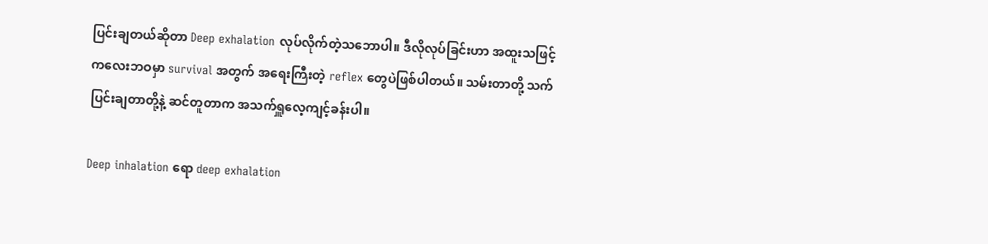ပြင်းချတယ်ဆိုတာ Deep exhalation လုပ်လိုက်တဲ့သဘောပါ။ ဒီလိုလုပ်ခြင်းဟာ အထူးသဖြင့် ကလေးဘဝမှာ survival အတွက် အရေးကြီးတဲ့ reflex တွေပဲဖြစ်ပါတယ်။ သမ်းတာတို့ သက်ပြင်းချတာတို့နဲ့ ဆင်တူတာက အသက်ရှူလေ့ကျင့်ခန်းပါ။

Deep inhalation ရော deep exhalation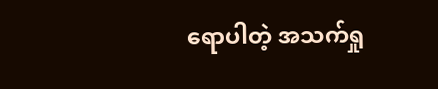ရောပါတဲ့ အသက်ရှု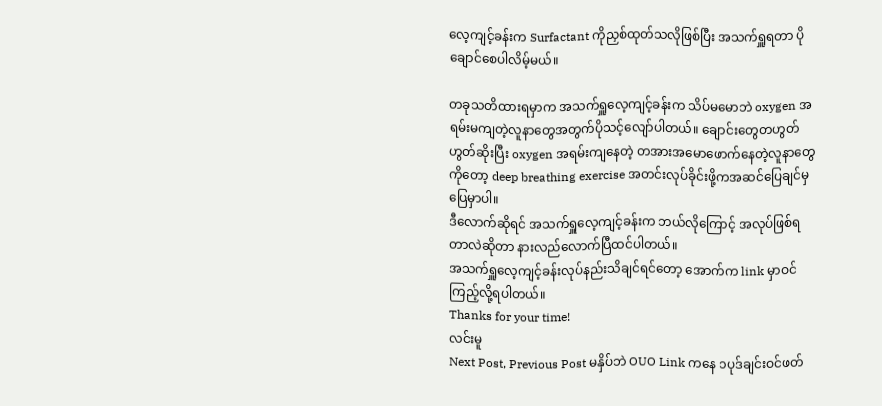လေ့ကျင့်ခန်းက Surfactant ကိုညှစ်ထုတ်သလိုဖြစ်ပြီး အသက်ရှူရတာ ပိုချောင်စေပါလိမ့်မယ်။

တခုသတိထားရမှာက အသက်ရှူလေ့ကျင့်ခန်းက သိပ်မမောဘဲ oxygen အရမ်းမကျတဲ့လူနာတွေအတွက်ပိုသင့်လျော်ပါတယ်။ ချောင်းတွေတဟွတ်ဟွတ်ဆိုးပြီး oxygen အရမ်းကျနေတဲ့ တအားအမောဖောက်နေတဲ့လူနာတွေကိုတော့ deep breathing exercise အတင်းလုပ်ခိုင်းဖို့ကအဆင်ပြေချင်မှပြေမှာပါ။
ဒီလောက်ဆိုရင် အသက်ရှူလေ့ကျင့်ခန်းက ဘယ်လိုကြောင့် အလုပ်ဖြစ်ရတာလဲဆိုတာ နားလည်လောက်ပြီထင်ပါတယ်။
အသက်ရှူလေ့ကျင့်ခန်းလုပ်နည်းသိချင်ရင်တော့ အောက်က link မှာဝင်ကြည့်လို့ရပါတယ်။
Thanks for your time!
လင်းမူ
Next Post, Previous Post မနှိပ်ဘဲ OUO Link ကနေ ၁ပုဒ်ချင်းဝင်ဖတ်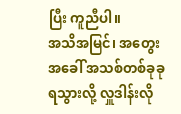ပြီး ကူညီပါ။
အသိအမြင်၊ အတွေးအခေါ် အသစ်တစ်ခုခုရသွားလို့ လှူဒါန်းလို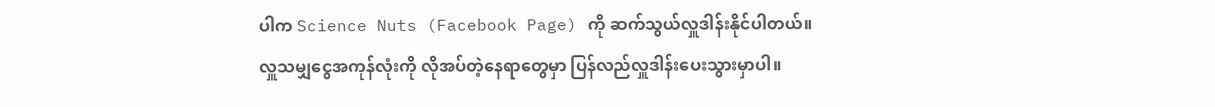ပါက Science Nuts (Facebook Page) ကို ဆက်သွယ်လှူဒါန်းနိုင်ပါတယ်။
လှူသမျှငွေအကုန်လုံးကို လိုအပ်တဲ့နေရာတွေမှာ ပြန်လည်လှူဒါန်းပေးသွားမှာပါ။